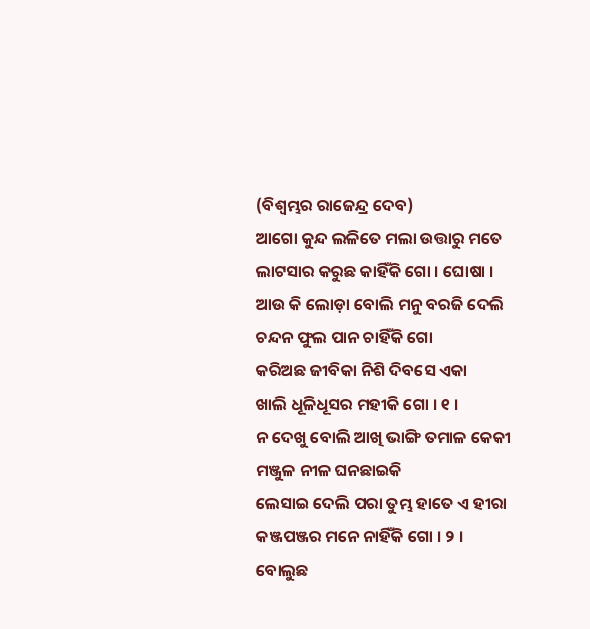(ବିଶ୍ୱମ୍ଭର ରାଜେନ୍ଦ୍ର ଦେବ)
ଆଗୋ କୁନ୍ଦ ଲଳିତେ ମଲା ଉତ୍ତାରୁ ମତେ
ଲାଟସାର କରୁଛ କାହିଁକି ଗୋ । ଘୋଷା ।
ଆଉ କି ଲୋଡ଼ା ବୋଲି ମନୁ ବରଜି ଦେଲି
ଚନ୍ଦନ ଫୁଲ ପାନ ଚାହିଁକି ଗୋ
କରିଅଛ ଜୀବିକା ନିଶି ଦିବସେ ଏକା
ଖାଲି ଧୂଳିଧୂସର ମହୀକି ଗୋ । ୧ ।
ନ ଦେଖୁ ବୋଲି ଆଖି ଭାଙ୍ଗି ତମାଳ କେକୀ
ମଞ୍ଜୁଳ ନୀଳ ଘନଛାଇକି
ଲେସାଇ ଦେଲି ପରା ତୁମ୍ଭ ହାତେ ଏ ହୀରା
କଞ୍ଜପଞ୍ଜର ମନେ ନାହିଁକି ଗୋ । ୨ ।
ବୋଲୁଛ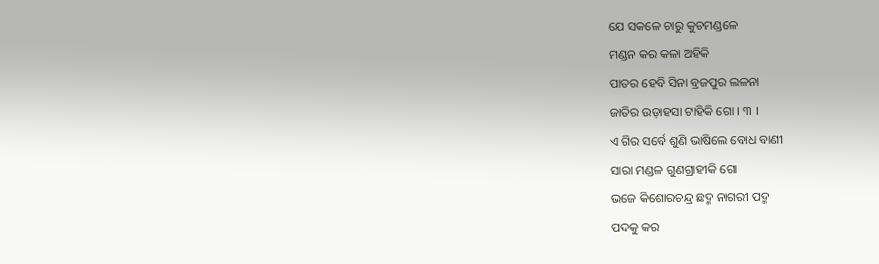ଯେ ସକଳେ ଚାରୁ କୁଚମଣ୍ଡଳେ
ମଣ୍ଡନ କର କଳା ଅହିକି
ପାତର ହେବି ସିନା ବ୍ରଜପୁର ଲଳନା
ଜାତିର ଉଡ଼ାହସା ଟାହିକି ଗୋ । ୩ ।
ଏ ଗିର ସର୍ବେ ଶୁଣି ଭାଷିଲେ ବୋଧ ବାଣୀ
ସାରା ମଣ୍ଡଳ ଗୁଣଗ୍ରାହୀକି ଗୋ
ଭଜେ କିଶୋରଚନ୍ଦ୍ର ଛଦ୍ମ ନାଗରୀ ପଦ୍ମ
ପଦକୁ କର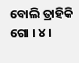ବୋଲି ତ୍ରାହିକି ଗୋ । ୪ ।